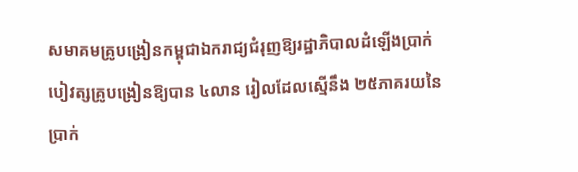សមាគមគ្រូបង្រៀនកម្ពុជាឯករាជ្យជំរុញឱ្យរដ្ឋាភិបាលដំឡើងប្រាក់បៀវត្សគ្រូបង្រៀនឱ្យបាន ៤លាន រៀលដែលស្មើនឹង ២៥ភាគរយនៃប្រាក់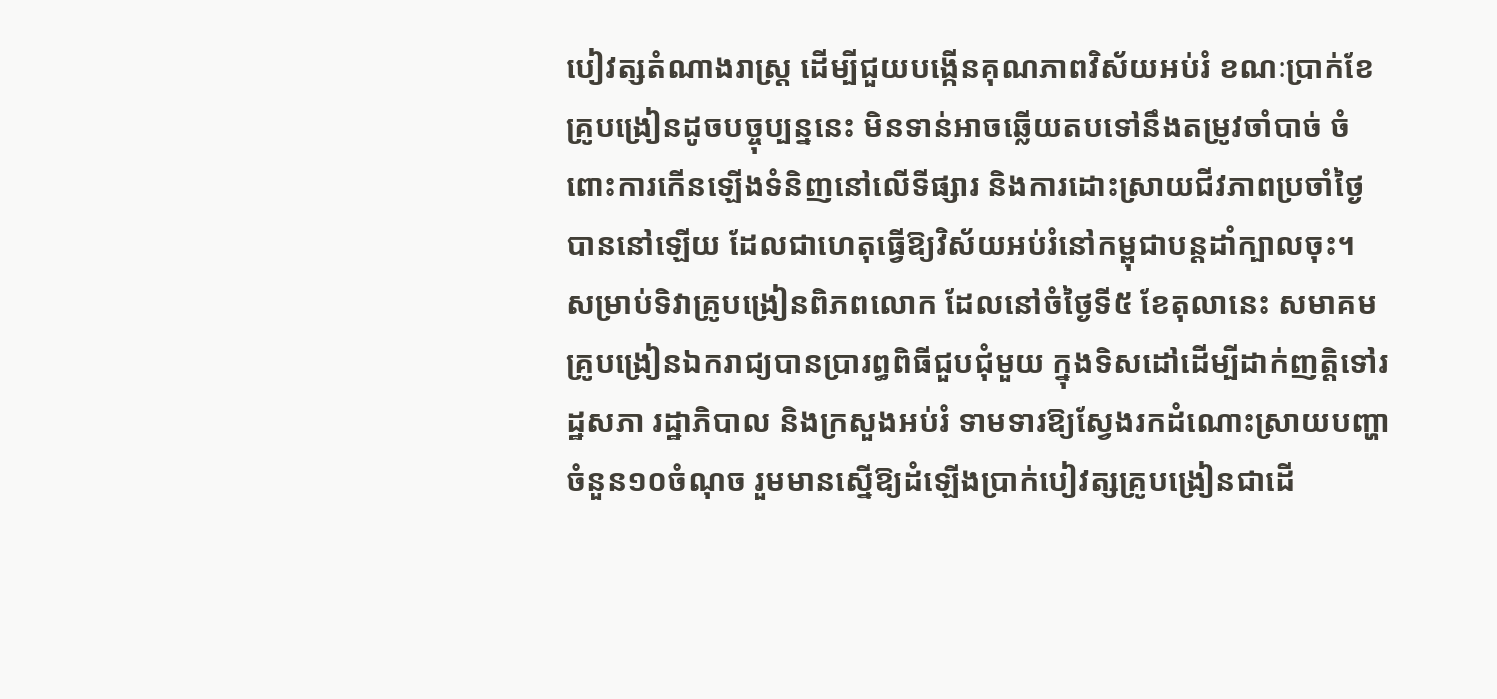បៀវត្សតំណាងរាស្ត្រ ដើម្បីជួយបង្កើនគុណភាពវិស័យអប់រំ ខណៈប្រាក់ខែគ្រូបង្រៀនដូចបច្ចុប្បន្ននេះ មិនទាន់អាចឆ្លើយតបទៅនឹងតម្រូវចាំបាច់ ចំពោះការកើនឡើងទំនិញនៅលើទីផ្សារ និងការដោះស្រាយជីវភាពប្រចាំថ្ងៃបាននៅឡើយ ដែលជាហេតុធ្វើឱ្យវិស័យអប់រំនៅកម្ពុជាបន្តដាំក្បាលចុះ។
សម្រាប់ទិវាគ្រូបង្រៀនពិភពលោក ដែលនៅចំថ្ងៃទី៥ ខែតុលានេះ សមាគមគ្រូបង្រៀនឯករាជ្យបានប្រារព្ធពិធីជួបជុំមួយ ក្នុងទិសដៅដើម្បីដាក់ញត្តិទៅរដ្ឋសភា រដ្ឋាភិបាល និងក្រសួងអប់រំ ទាមទារឱ្យស្វែងរកដំណោះស្រាយបញ្ហាចំនួន១០ចំណុច រួមមានស្នើឱ្យដំឡើងប្រាក់បៀវត្សគ្រូបង្រៀនជាដើ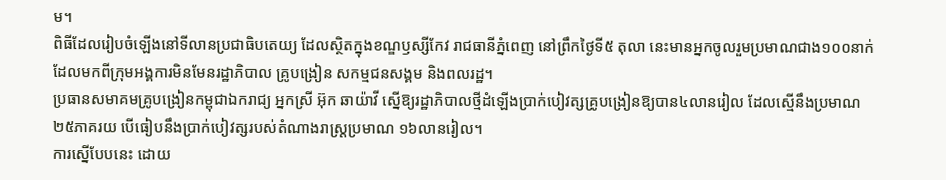ម។
ពិធីដែលរៀបចំឡើងនៅទីលានប្រជាធិបតេយ្យ ដែលស្ថិតក្នុងខណ្ឌឫស្សីកែវ រាជធានីភ្នំពេញ នៅព្រឹកថ្ងៃទី៥ តុលា នេះមានអ្នកចូលរួមប្រមាណជាង១០០នាក់ ដែលមកពីក្រុមអង្គការមិនមែនរដ្ឋាភិបាល គ្រូបង្រៀន សកម្មជនសង្គម និងពលរដ្ឋ។
ប្រធានសមាគមគ្រូបង្រៀនកម្ពុជាឯករាជ្យ អ្នកស្រី អ៊ុក ឆាយ៉ាវី ស្នើឱ្យរដ្ឋាភិបាលថ្មីដំឡើងប្រាក់បៀវត្សគ្រូបង្រៀនឱ្យបាន៤លានរៀល ដែលស្មើនឹងប្រមាណ២៥ភាគរយ បើធៀបនឹងប្រាក់បៀវត្សរបស់តំណាងរាស្ត្រប្រមាណ ១៦លានរៀល។
ការស្នើបែបនេះ ដោយ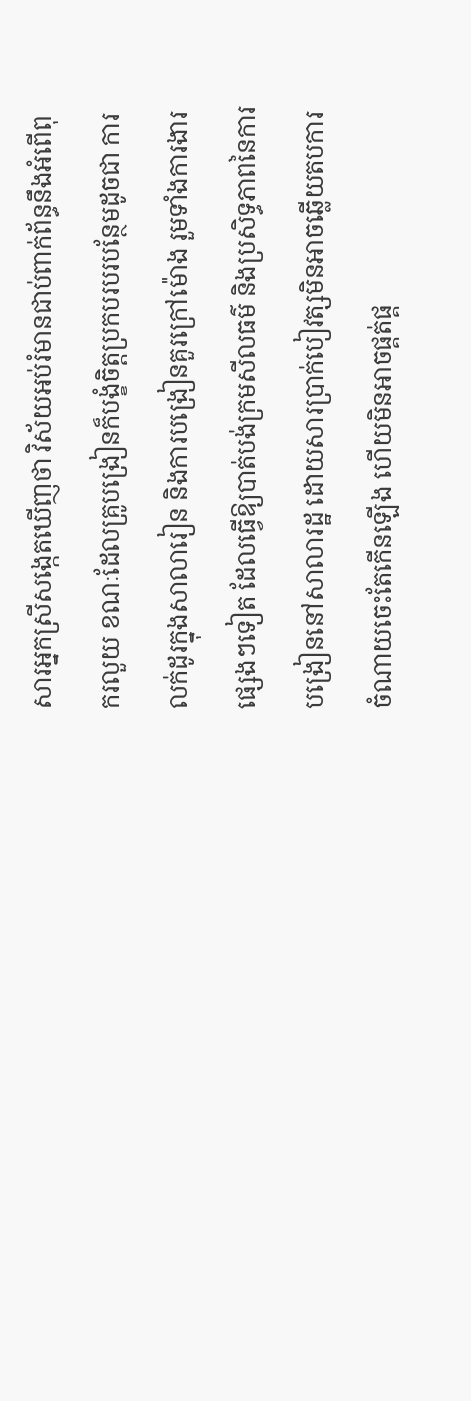សារអ្នកស្រីសង្កេតឃើញថា វិស័យអប់រំមានជាប់ពាក់ព័ន្ធនឹងអំពើពុករលួយ ខណៈដែលគ្រូបង្រៀនក៏បង្ខំចិត្តប្រកបរបរបន្ថែមដូចជា ការលក់ដូរក្នុងសាលារៀន និងការបង្រៀនគួរក្រៅម៉ោង រួមទាំងការងារផ្សេងៗទៀត ដែលធ្វើឱ្យបាត់បង់ក្រមសីលធម៌ និងប្រសិទ្ធភាពនៃការបង្រៀននៅសាលារដ្ឋ ដោយសារប្រាក់បៀវត្សមិនអាចឆ្លើយតបការចំណាយចេះតែកើនឡើង ហើយមិនអាចផ្គត់ផ្គ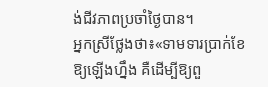ង់ជីវភាពប្រចាំថ្ងៃបាន។
អ្នកស្រីថ្លែងថា៖«ទាមទារប្រាក់ខែឱ្យឡើងហ្នឹង គឺដើម្បីឱ្យពួ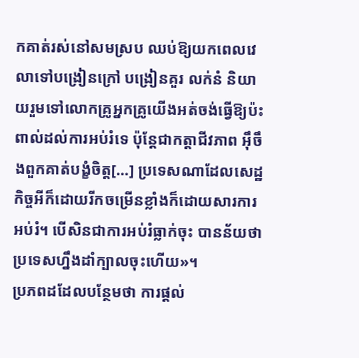កគាត់រស់នៅសមស្រប ឈប់ឱ្យយកពេលវេលាទៅបង្រៀនក្រៅ បង្រៀនគួរ លក់នំ និយាយរួមទៅលោកគ្រូអ្នកគ្រូយើងអត់ចង់ធ្វើឱ្យប៉ះពាល់ដល់ការអប់រំទេ ប៉ុន្តែជាកត្តាជីវភាព អ៊ឹចឹងពួកគាត់បង្ខំចិត្ត[…] ប្រទេសណាដែលសេដ្ឋកិច្ចអីក៏ដោយរីកចម្រើនខ្លាំងក៏ដោយសារការអប់រំ។ បើសិនជាការអប់រំធ្លាក់ចុះ បានន័យថាប្រទេសហ្នឹងដាំក្បាលចុះហើយ»។
ប្រភពដដែលបន្ថែមថា ការផ្តល់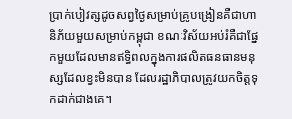ប្រាក់បៀវត្សដូចសព្វថ្ងៃសម្រាប់គ្រូបង្រៀនគឺជាហានិភ័យមួយសម្រាប់កម្ពុជា ខណៈវិស័យអប់រំគឺជាផ្នែកមួយដែលមានឥទ្ធិពលក្នុងការផលិតធនធានមនុស្សដែលខ្វះមិនបាន ដែលរដ្ឋាភិបាលត្រូវយកចិត្តទុកដាក់ជាងគេ។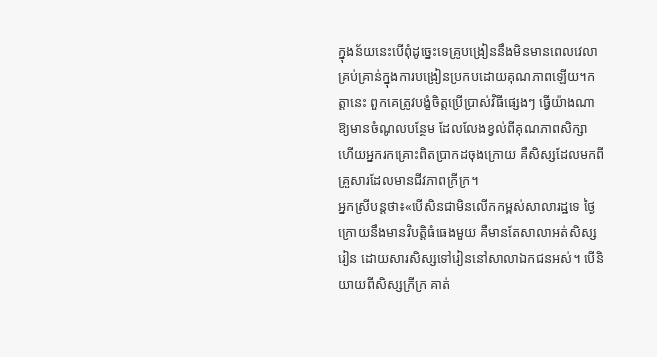ក្នុងន័យនេះបើពុំដូច្នេះទេគ្រូបង្រៀននឹងមិនមានពេលវេលាគ្រប់គ្រាន់ក្នុងការបង្រៀនប្រកបដោយគុណភាពឡើយ។កត្តានេះ ពួកគេត្រូវបង្ខំចិត្តប្រើប្រាស់វិធីផ្សេងៗ ធ្វើយ៉ាងណាឱ្យមានចំណូលបន្ថែម ដែលលែងខ្វល់ពីគុណភាពសិក្សា ហើយអ្នករកគ្រោះពិតប្រាកដចុងក្រោយ គឺសិស្សដែលមកពីគ្រួសារដែលមានជីវភាពក្រីក្រ។
អ្នកស្រីបន្តថា៖«បើសិនជាមិនលើកកម្ពស់សាលារដ្ឋទេ ថ្ងៃក្រោយនឹងមានវិបត្តិធំធេងមួយ គឺមានតែសាលាអត់សិស្សរៀន ដោយសារសិស្សទៅរៀននៅសាលាឯកជនអស់។ បើនិយាយពីសិស្សក្រីក្រ គាត់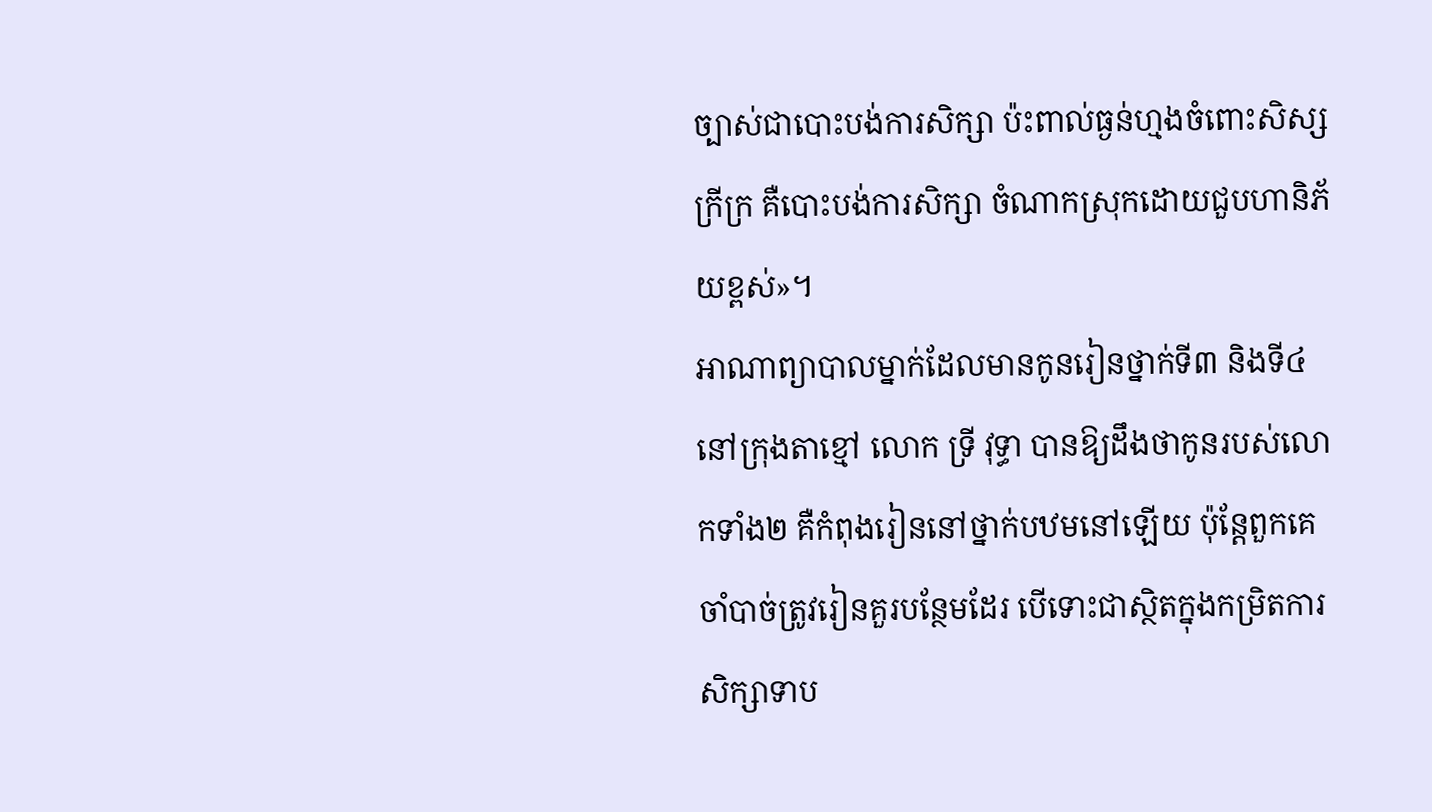ច្បាស់ជាបោះបង់ការសិក្សា ប៉ះពាល់ធ្ងន់ហ្មងចំពោះសិស្សក្រីក្រ គឺបោះបង់ការសិក្សា ចំណាកស្រុកដោយជួបហានិភ័យខ្ពស់»។
អាណាព្យាបាលម្នាក់ដែលមានកូនរៀនថ្នាក់ទី៣ និងទី៤នៅក្រុងតាខ្មៅ លោក ទ្រី វុទ្ធា បានឱ្យដឹងថាកូនរបស់លោកទាំង២ គឺកំពុងរៀននៅថ្នាក់បឋមនៅឡើយ ប៉ុន្តែពួកគេចាំបាច់ត្រូវរៀនគួរបន្ថែមដែរ បើទោះជាស្ថិតក្នុងកម្រិតការសិក្សាទាប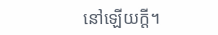នៅឡើយក្តី។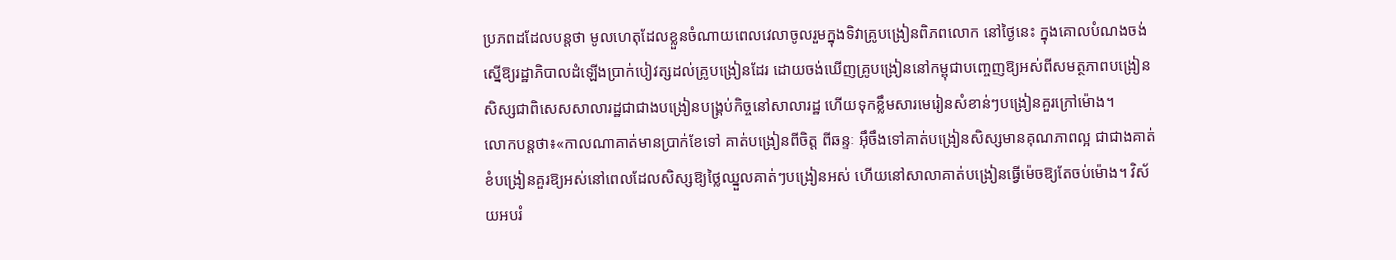ប្រភពដដែលបន្តថា មូលហេតុដែលខ្លួនចំណាយពេលវេលាចូលរួមក្នុងទិវាគ្រូបង្រៀនពិភពលោក នៅថ្ងៃនេះ ក្នុងគោលបំណងចង់ស្នើឱ្យរដ្ឋាភិបាលដំឡើងប្រាក់បៀវត្សដល់គ្រូបង្រៀនដែរ ដោយចង់ឃើញគ្រូបង្រៀននៅកម្ពុជាបញ្ចេញឱ្យអស់ពីសមត្ថភាពបង្រៀនសិស្សជាពិសេសសាលារដ្ឋជាជាងបង្រៀនបង្គ្រប់កិច្ចនៅសាលារដ្ឋ ហើយទុកខ្លឹមសារមេរៀនសំខាន់ៗបង្រៀនគួរក្រៅម៉ោង។
លោកបន្តថា៖«កាលណាគាត់មានប្រាក់ខែទៅ គាត់បង្រៀនពីចិត្ត ពីឆន្ទៈ អ៊ឹចឹងទៅគាត់បង្រៀនសិស្សមានគុណភាពល្អ ជាជាងគាត់ខំបង្រៀនគួរឱ្យអស់នៅពេលដែលសិស្សឱ្យថ្លៃឈ្នួលគាត់ៗបង្រៀនអស់ ហើយនៅសាលាគាត់បង្រៀនធ្វើម៉េចឱ្យតែចប់ម៉ោង។ វិស័យអបរំ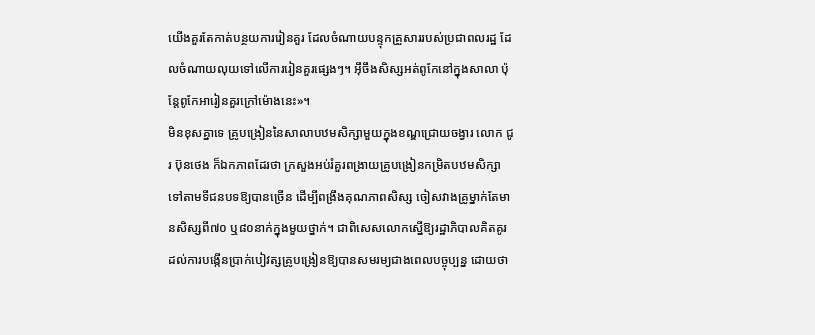យើងគួរតែកាត់បន្ថយការរៀនគួរ ដែលចំណាយបន្ទុកគ្រួសាររបស់ប្រជាពលរដ្ឋ ដែលចំណាយលុយទៅលើការរៀនគួរផ្សេងៗ។ អ៊ឹចឹងសិស្សអត់ពូកែនៅក្នុងសាលា ប៉ុន្តែពូកែអារៀនគួរក្រៅម៉ោងនេះ»។
មិនខុសគ្នាទេ គ្រូបង្រៀននៃសាលាបឋមសិក្សាមួយក្នុងខណ្ឌជ្រោយចង្វារ លោក ជូរ ប៊ុនថេង ក៏ឯកភាពដែរថា ក្រសួងអប់រំគួរពង្រាយគ្រូបង្រៀនកម្រិតបឋមសិក្សាទៅតាមទីជនបទឱ្យបានច្រើន ដើម្បីពង្រឹងគុណភាពសិស្ស ចៀសវាងគ្រូម្នាក់តែមានសិស្សពី៧០ ឬ៨០នាក់ក្នុងមួយថ្នាក់។ ជាពិសេសលោកស្នើឱ្យរដ្ឋាភិបាលគិតគូរដល់ការបង្កើនប្រាក់បៀវត្សគ្រូបង្រៀនឱ្យបានសមរម្យជាងពេលបច្ចុប្បន្ន ដោយថា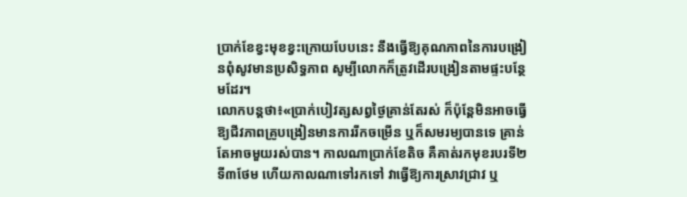ប្រាក់ខែខ្វះមុខខ្វះក្រោយបែបនេះ នឹងធ្វើឱ្យគុណភាពនៃការបង្រៀនពុំសូវមានប្រសិទ្ធភាព សូម្បីលោកក៏ត្រូវដើរបង្រៀនតាមផ្ទះបន្ថែមដែរ។
លោកបន្តថា៖«ប្រាក់បៀវត្សសព្វថ្ងៃគ្រាន់តែរស់ ក៏ប៉ុន្តែមិនអាចធ្វើឱ្យជីវភាពគ្រូបង្រៀនមានការរីកចម្រើន ឬក៏សមរម្យបានទេ គ្រាន់តែអាចមួយរស់បាន។ កាលណាប្រាក់ខែតិច គឺគាត់រកមុខរបរទី២ ទី៣ថែម ហើយកាលណាទៅរកទៅ វាធ្វើឱ្យការស្រាវជ្រាវ ឬ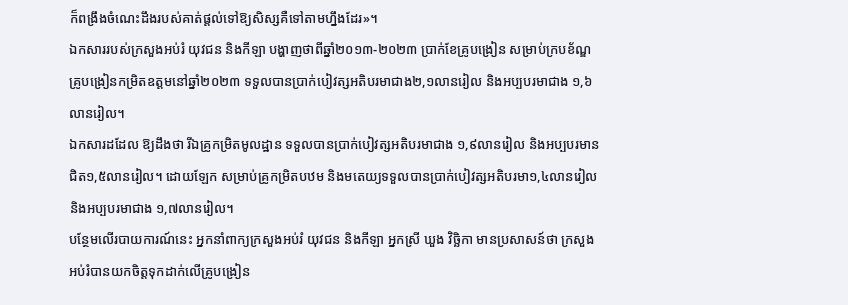ក៏ពង្រឹងចំណេះដឹងរបស់គាត់ផ្តល់ទៅឱ្យសិស្សគឺទៅតាមហ្នឹងដែរ»។
ឯកសាររបស់ក្រសួងអប់រំ យុវជន និងកីឡា បង្ហាញថាពីឆ្នាំ២០១៣-២០២៣ ប្រាក់ខែគ្រូបង្រៀន សម្រាប់ក្របខ័ណ្ឌគ្រូបង្រៀនកម្រិតឧត្តមនៅឆ្នាំ២០២៣ ទទួលបានប្រាក់បៀវត្សអតិបរមាជាង២,១លានរៀល និងអប្បបរមាជាង ១,៦លានរៀល។
ឯកសារដដែល ឱ្យដឹងថា រីឯគ្រូកម្រិតមូលដ្ឋាន ទទួលបានប្រាក់បៀវត្សអតិបរមាជាង ១,៩លានរៀល និងអប្បបរមានជិត១,៥លានរៀល។ ដោយឡែក សម្រាប់គ្រូកម្រិតបឋម និងមតេយ្យទទួលបានប្រាក់បៀវត្សអតិបរមា១,៤លានរៀល និងអប្បបរមាជាង ១,៧លានរៀល។
បន្ថែមលើរបាយការណ៍នេះ អ្នកនាំពាក្យក្រសួងអប់រំ យុវជន និងកីឡា អ្នកស្រី ឃួង វិច្ឆិកា មានប្រសាសន៍ថា ក្រសួងអប់រំបានយកចិត្តទុកដាក់លើគ្រូបង្រៀន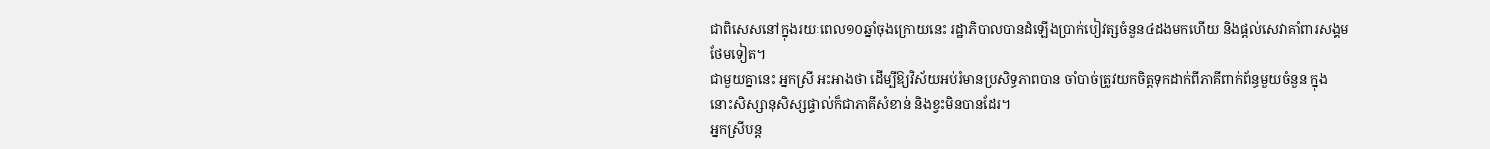ជាពិសេសនៅក្នុងរយៈពេល១០ឆ្នាំចុងក្រោយនេះ រដ្ឋាភិបាលបានដំឡើងប្រាក់បៀវត្សចំនួន៤ដងមកហើយ និងផ្តល់សេវាគាំពារសង្គមថែមទៀត។
ជាមួយគ្នានេះ អ្នកស្រី អះអាងថា ដើម្បីឱ្យវិស័យអប់រំមានប្រសិទ្ធភាពបាន ចាំបាច់ត្រូវយកចិត្តទុកដាក់ពីភាគីពាក់ព័ន្ធមួយចំនួន ក្នុងនោះសិស្សានុសិស្សផ្ទាល់ក៏ជាភាគីសំខាន់ និងខ្វះមិនបានដែរ។
អ្នកស្រីបន្ត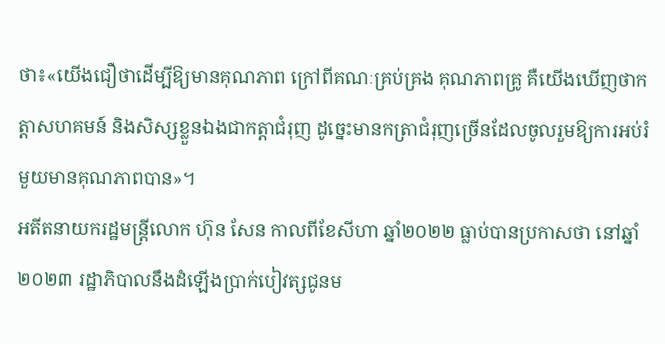ថា៖«យើងជឿថាដើម្បីឱ្យមានគុណភាព ក្រៅពីគណៈគ្រប់គ្រង គុណភាពគ្រូ គឺយើងឃើញថាកត្តាសហគមន៍ និងសិស្សខ្លួនឯងជាកត្តាជំរុញ ដូច្នេះមានកត្រាជំរុញច្រើនដែលចូលរួមឱ្យការអប់រំមួយមានគុណភាពបាន»។
អតីតនាយករដ្ឋមន្ត្រីលោក ហ៊ុន សែន កាលពីខែសីហា ឆ្នាំ២០២២ ធ្លាប់បានប្រកាសថា នៅឆ្នាំ២០២៣ រដ្ឋាភិបាលនឹងដំឡើងប្រាក់បៀវត្សជូនម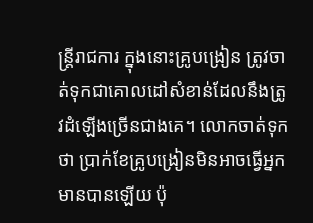ន្ត្រីរាជការ ក្នុងនោះគ្រូបង្រៀន ត្រូវចាត់ទុកជាគោលដៅសំខាន់ដែលនឹងត្រូវដំឡើងច្រើនជាងគេ។ លោកចាត់ទុកថា ប្រាក់ខែគ្រូបង្រៀនមិនអាចធ្វើអ្នកមានបានឡើយ ប៉ុ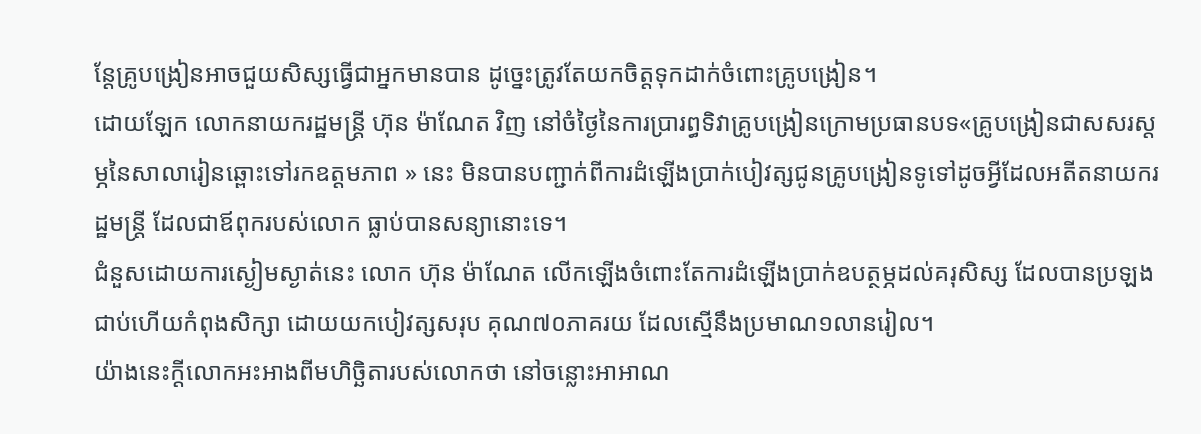ន្ដែគ្រូបង្រៀនអាចជួយសិស្សធ្វើជាអ្នកមានបាន ដូច្នេះត្រូវតែយកចិត្ដទុកដាក់ចំពោះគ្រូបង្រៀន។
ដោយឡែក លោកនាយករដ្ឋមន្ត្រី ហ៊ុន ម៉ាណែត វិញ នៅចំថ្ងៃនៃការប្រារព្ធទិវាគ្រូបង្រៀនក្រោមប្រធានបទ«គ្រូបង្រៀនជាសសរស្តម្ភនៃសាលារៀនឆ្ពោះទៅរកឧត្តមភាព » នេះ មិនបានបញ្ជាក់ពីការដំឡើងប្រាក់បៀវត្សជូនគ្រូបង្រៀនទូទៅដូចអ្វីដែលអតីតនាយករដ្ឋមន្ត្រី ដែលជាឪពុករបស់លោក ធ្លាប់បានសន្យានោះទេ។
ជំនួសដោយការស្ងៀមស្ងាត់នេះ លោក ហ៊ុន ម៉ាណែត លើកឡើងចំពោះតែការដំឡើងប្រាក់ឧបត្ថម្ភដល់គរុសិស្ស ដែលបានប្រឡងជាប់ហើយកំពុងសិក្សា ដោយយកបៀវត្សសរុប គុណ៧០ភាគរយ ដែលស្មើនឹងប្រមាណ១លានរៀល។
យ៉ាងនេះក្តីលោកអះអាងពីមហិច្ឆិតារបស់លោកថា នៅចន្លោះអាអាណ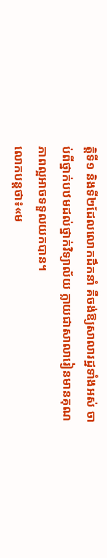ត្តិទី១ និងទី២ដែលលោកដឹកនាំ គឺចង់ឱ្យសាលារដ្ឋទាំងអស់ ចាប់ពីថ្នាក់បឋមដល់ថ្នាក់វិទ្យាល័យ ក្លាយជាសាលារៀនមានគុណភាពល្អអាចទទួលយកបាន។
លោកបន្តថា៖«ម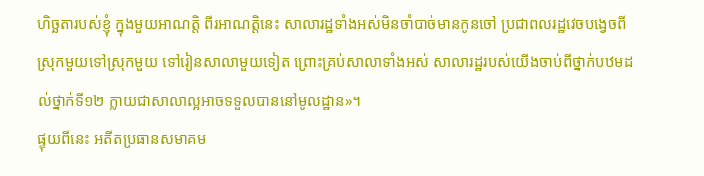ហិច្ឆតារបស់ខ្ញុំ ក្នុងមួយអាណត្តិ ពីរអាណត្តិនេះ សាលារដ្ឋទាំងអស់មិនចាំបាច់មានកូនចៅ ប្រជាពលរដ្ឋវេចបង្វេចពីស្រុកមួយទៅស្រុកមួយ ទៅរៀនសាលាមួយទៀត ព្រោះគ្រប់សាលាទាំងអស់ សាលារដ្ឋរបស់យើងចាប់ពីថ្នាក់បឋមដល់ថ្នាក់ទី១២ ក្លាយជាសាលាល្អអាចទទួលបាននៅមូលដ្ឋាន»។
ផ្ទុយពីនេះ អតីតប្រធានសមាគម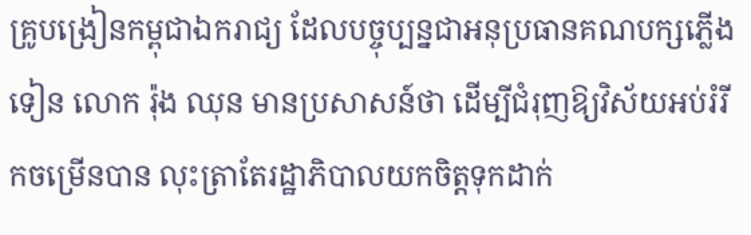គ្រូបង្រៀនកម្ពុជាឯករាជ្យ ដែលបច្ចុប្បន្នជាអនុប្រធានគណបក្សភ្លើងទៀន លោក រ៉ុង ឈុន មានប្រសាសន៍ថា ដើម្បីជំរុញឱ្យវិស័យអប់រំរីកចម្រើនបាន លុះត្រាតែរដ្ឋាភិបាលយកចិត្តទុកដាក់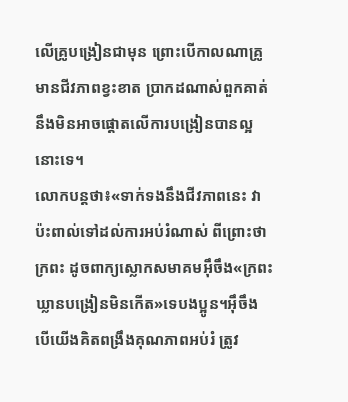លើគ្រូបង្រៀនជាមុន ព្រោះបើកាលណាគ្រូមានជីវភាពខ្វះខាត ប្រាកដណាស់ពួកគាត់នឹងមិនអាចផ្តោតលើការបង្រៀនបានល្អនោះទេ។
លោកបន្តថា៖«ទាក់ទងនឹងជីវភាពនេះ វាប៉ះពាល់ទៅដល់ការអប់រំណាស់ ពីព្រោះថាក្រពះ ដូចពាក្យស្លោកសមាគមអ៊ឹចឹង«ក្រពះឃ្លានបង្រៀនមិនកើត»ទេបងប្អូន។អ៊ឹចឹងបើយើងគិតពង្រឹងគុណភាពអប់រំ ត្រូវ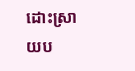ដោះស្រាយប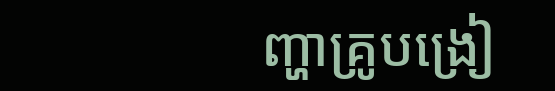ញ្ហាគ្រូបង្រៀ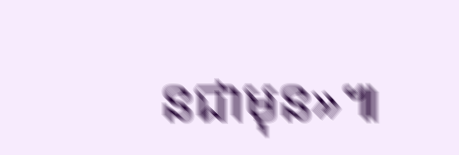នជាមុន»៕